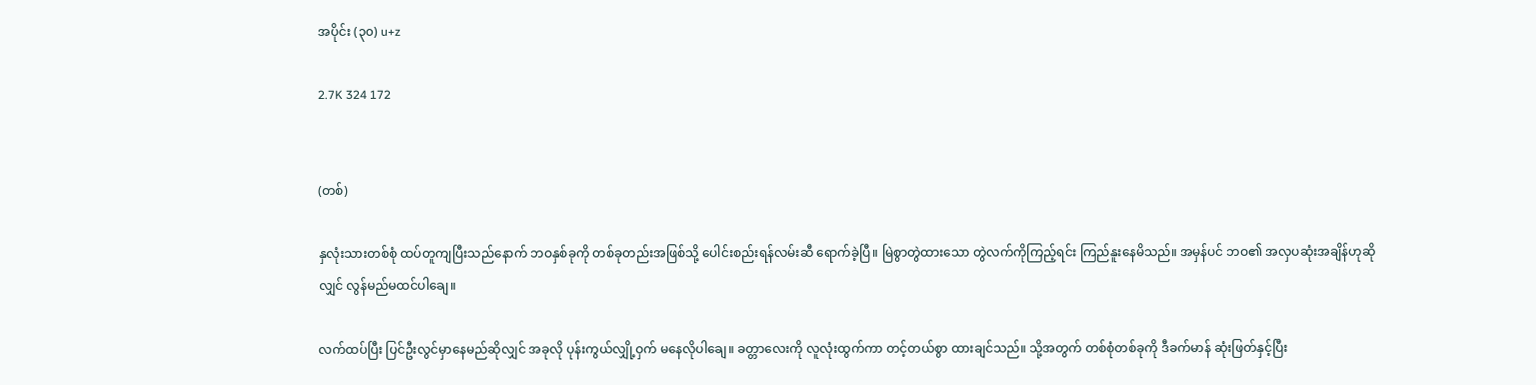အပိုင်း (၃၀) u+z

2.7K 324 172


(တစ်)

နှလုံးသားတစ်စုံ ထပ်တူကျပြီးသည်နောက် ဘဝနှစ်ခုကို တစ်ခုတည်းအဖြစ်သို့ ပေါင်းစည်းရန်လမ်းဆီ ရောက်ခဲ့ပြီ။ မြဲစွာတွဲထားသော တွဲလက်ကိုကြည့်ရင်း ကြည်နူးနေမိသည်။ အမှန်ပင် ဘဝ၏ အလှပဆုံးအချိန်ဟုဆိုလျှင် လွန်မည်မထင်ပါချေ။

လက်ထပ်ပြီး ပြင်ဦးလွင်မှာနေမည်ဆိုလျှင် အခုလို ပုန်းကွယ်လျှို့ဝှက် မနေလိုပါချေ။ ခတ္တာလေးကို လူလုံးထွက်ကာ တင့်တယ်စွာ ထားချင်သည်။ သို့အတွက် တစ်စုံတစ်ခုကို ဒီခက်မာန် ဆုံးဖြတ်နှင့်ပြီး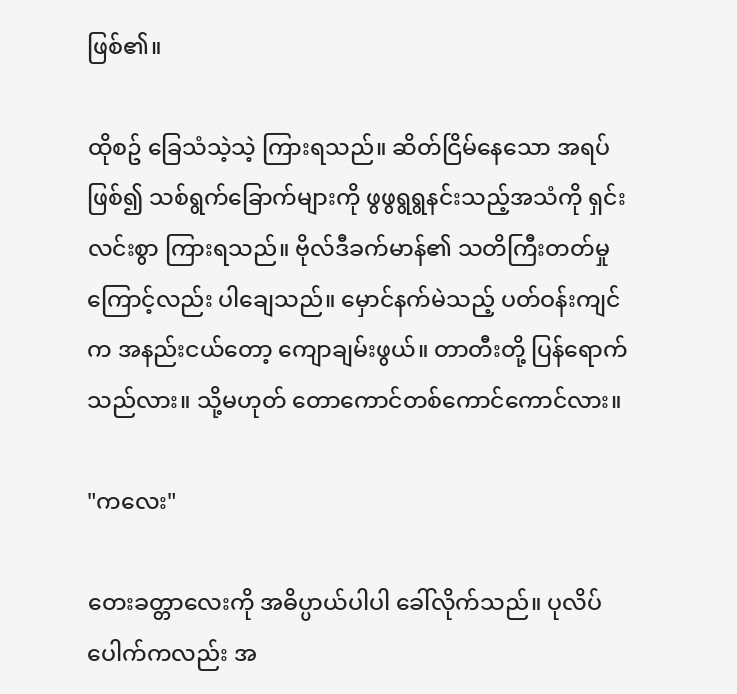ဖြစ်၏။

ထိုစဥ် ခြေသံသဲ့သဲ့ ကြားရသည်။ ဆိတ်ငြိမ်နေသော အရပ်ဖြစ်၍ သစ်ရွက်ခြောက်များကို ဖွဖွရွရွနင်းသည့်အသံကို ရှင်းလင်းစွာ ကြားရသည်။ ဗိုလ်ဒီခက်မာန်၏ သတိကြီးတတ်မှုကြောင့်လည်း ပါချေသည်။ မှောင်နက်မဲသည့် ပတ်ဝန်းကျင်က အနည်းငယ်တော့ ကျောချမ်းဖွယ်။ တာတီးတို့ ပြန်ရောက်သည်လား။ သို့မဟုတ် တောကောင်တစ်ကောင်ကောင်လား။

"ကလေး"

တေးခတ္တာလေးကို အဓိပ္ပာယ်ပါပါ ခေါ်လိုက်သည်။ ပုလိပ်ပေါက်ကလည်း အ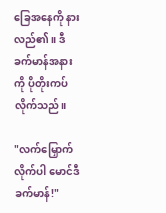ခြေအနေကို နားလည်၏။ ဒီခက်မာန်အနားကို ပိုတိုးကပ်လိုက်သည်။

"လက်မြှောက်လိုက်ပါ မောင်ဒီခက်မာန်!"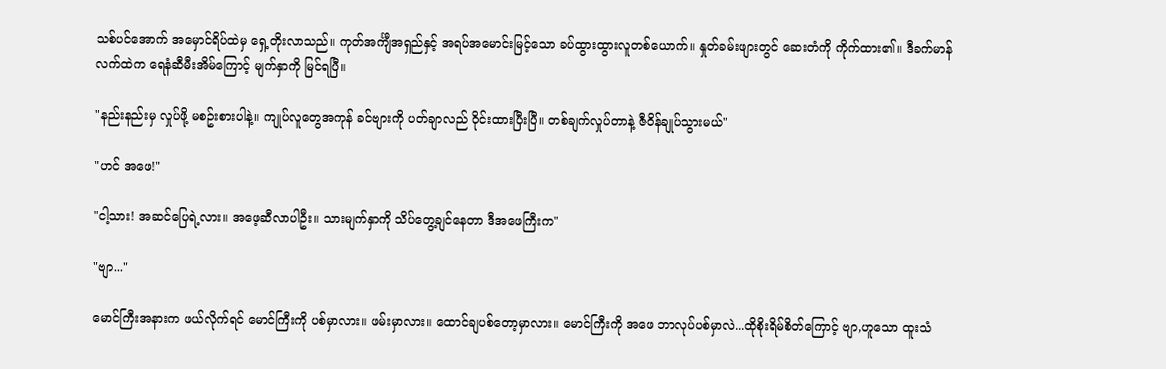သစ်ပင်အောက် အမှောင်ရိပ်ထဲမှ ရှေ့တိုးလာသည်။ ကုတ်အင်္ကျီအရှည်နှင့် အရပ်အမောင်းမြင့်သော ခပ်ထွားထွားလူတစ်ယောက်။ နှုတ်ခမ်းဖျားတွင် ဆေးတံကို ကိုက်ထား၏။ ဒီခက်မာန်လက်ထဲက ရေနံဆီမီးအိမ်ကြောင့် မျက်နှာကို မြင်ရပြီ။

"နည်းနည်းမှ လှုပ်ဖို့ မစဥ်းစားပါနဲ့။ ကျုပ်လူတွေအကုန် ခင်ဗျားကို ပတ်ချာလည် ဝိုင်းထားပြီးပြီ။ တစ်ချက်လှုပ်တာနဲ့ ဇီဝိန်ချုပ်သွားမယ်"

"ဟင် အဖေ!"

"ငါ့သား! အဆင်ပြေရဲ့လား။ အဖေ့ဆီလာပါဦး။ သားမျက်နှာကို သိပ်တွေ့ချင်နေတာ ဒီအဖေကြီးက"

"ဗျာ..."

မောင်ကြီးအနားက ဖယ်လိုက်ရင် မောင်ကြီးကို ပစ်မှာလား။ ဖမ်းမှာလား။ ထောင်ချပစ်တော့မှာလား။ မောင်ကြီးကို အဖေ ဘာလုပ်ပစ်မှာလဲ...ထိုစိုးရိမ်စိတ်ကြောင့် ဗျာ,ဟူသော ထူးသံ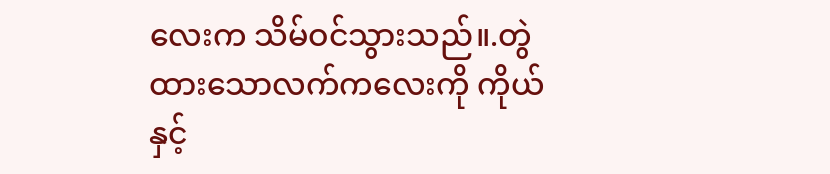လေးက သိမ်ဝင်သွားသည်။.တွဲထားသောလက်ကလေးကို ကိုယ်နှင့်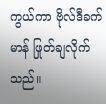ကွယ်ကာ ဗိုလ်ဒီခက်မာန် ဖြုတ်ချလိုက်သည်။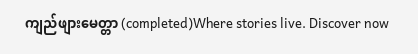ကျည်ဖျားမေတ္တာ (completed)Where stories live. Discover now